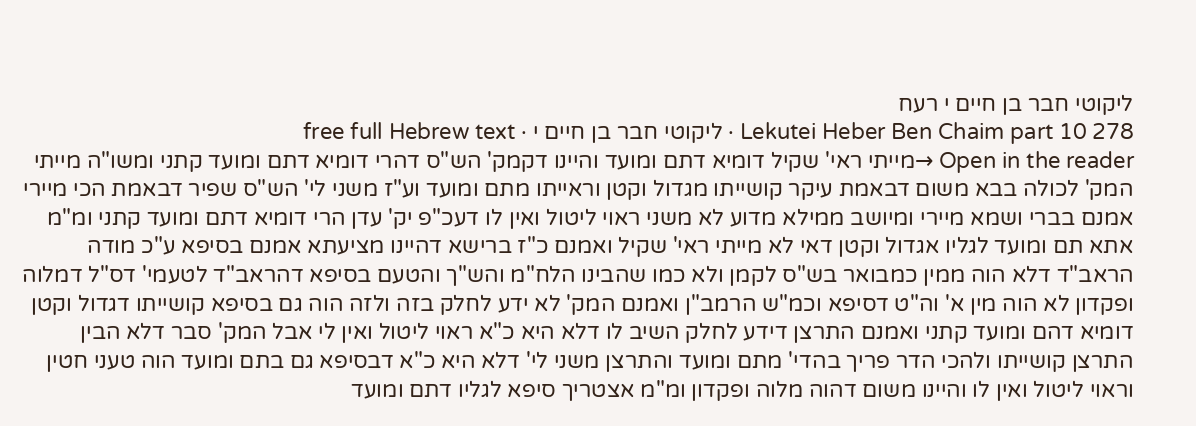ליקוטי חבר בן חיים י רעח
Lekutei Heber Ben Chaim part 10 278 · ליקוטי חבר בן חיים י · free full Hebrew text
Open in the reader →מייתי ראי' שקיל דומיא דתם ומועד והיינו דקמק' הש"ס דהרי דומיא דתם ומועד קתני ומשו"ה מייתי המק' לכולה בבא משום דבאמת עיקר קושייתו מגדול וקטן וראייתו מתם ומועד וע"ז משני לי' הש"ס שפיר דבאמת הכי מיירי אמנם בברי ושמא מיירי ומיושב ממילא מדוע לא משני ראוי ליטול ואין לו דעכ"פ יק' עדן הרי דומיא דתם ומועד קתני ומ"מ אתא תם ומועד לגליו אגדול וקטן דאי לא מייתי ראי' שקיל ואמנם כ"ז ברישא דהיינו מציעתא אמנם בסיפא ע"כ מודה הראב"ד דלא הוה ממין כמבואר בש"ס לקמן ולא כמו שהבינו הלח"מ והש"ך והטעם בסיפא דהראב"ד לטעמי' דס"ל דמלוה ופקדון לא הוה מין א' וה"ט דסיפא וכמ"ש הרמב"ן ואמנם המק' לא ידע לחלק בזה ולזה הוה גם בסיפא קושייתו דגדול וקטן דומיא דהם ומועד קתני ואמנם התרצן דידע לחלק השיב לו דלא היא כ"א ראוי ליטול ואין לי אבל המק' סבר דלא הבין התרצן קושייתו ולהכי הדר פריך בהדי' מתם ומועד והתרצן משני לי' דלא היא כ"א דבסיפא גם בתם ומועד הוה טעני חטין וראוי ליטול ואין לו והיינו משום דהוה מלוה ופקדון ומ"מ אצטריך סיפא לגליו דתם ומועד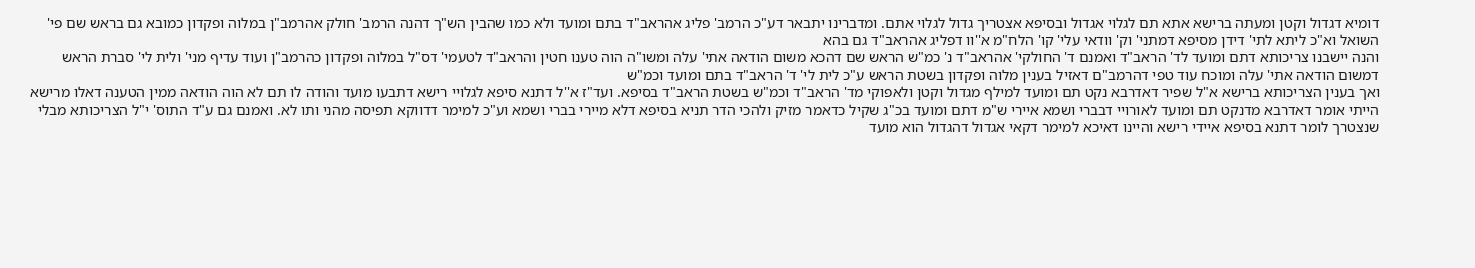דומיא דגדול וקטן ומעתה ברישא אתא תם לגלוי אגדול ובסיפא אצטריך גדול לגלוי אתם. ומדברינו יתבאר דע"כ הרמב' פליג אהראב"ד בתם ומועד ולא כמו שהבין הש"ך דהנה הרמב' חולק אהרמב"ן במלוה ופקדון כמובא גם בראש שם פי' השואל וא"כ ליתא לתי' דידן מסיפא דמתני' וק' וודאי עלי' קו' הלח"מ א''וו דפליג אהראב"ד גם בהא
והנה יישבנו צריכותא דתם ומועד לד' הראב"ד ואמנם ד' החולקי' אהראב"ד נ' כמ"ש הראש שם דהכא משום הודאה אתי' עלה ומשו"ה הוה טענו חטין והראב"ד לטעמי' דס"ל במלוה ופקדון כהרמב"ן ועוד עדיף מני' ולית לי' סברת הראש דמשום הודאה אתי' עלה ומוכח עוד טפי דהרמב"ם דאזיל בענין מלוה ופקדון בשטת הראש ע"כ לית לי' ד' הראב"ד בתם ומועד וכמ"ש
ואך בענין הצריכותא ברישא א"ל שפיר דאדרבא נקט תם ומועד למילף מגדול וקטן ולאפוקי מד' הראב"ד וכמ"ש בשטת הראב"ד בסיפא. ועד"ז א''ל דתנא סיפא לגלויי רישא דתבעו מועד והודה לו תם לא הוה הודאה ממין הטענה דאלו מרישא הייתי אומר דאדרבא מדנקט תם ומועד לאורויי דבברי ושמא איירי ש"מ דתם ומועד בכ"ג שקיל כדאמר מזיק ולהכי הדר תניא בסיפא דלא מיירי בברי ושמא וע"כ למימר דדווקא תפיסה מהני ותו לא. ואמנם גם ע"ד התוס' י"ל הצריכותא מבלי שנצטרך לומר דתנא בסיפא איידי רישא והיינו דאיכא למימר דקאי אגדול דהגדול הוא מועד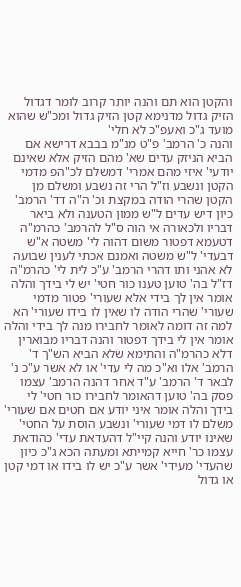והקטן הוא תם והנה יותר קרוב לומר דגדול הזיק גדול מדנימא קטן הזיק גדול ומכ"ש שהוא מועד ג"כ ואעפ"כ לא חלי'
והנה כ' הרמב' פ"ט מנ"מ בבבא דרישא אם הביא הניזק עדים שא' מהם הזיק אלא שאינם יודעי' איזי מהם אמרי' דמשלם לכ"הפ מדמי הקטן ונשבע וז"ל הרי זה נשבע ומשלם מן הקטן שהרי הודה במקצת וכ' ה"ה דד' הרמב' כיון דיש עדים ל"ש ממון הטענה ולא ביאר דבריו ולכאורה אי הוה ס"ל להרמב' כהרמ"ה דטעמא דפטור משום דהוה לי' משטה א"ש דבעדי' ל"ש משטה ואמנם אכתי לענין שבועה לא אהני ותו דהרי הרמב' ע"כ לית לי' כהרמ"ה דז"ל בה' טוען טענו כור חטי' יש לי בידך והלה אומר אין לך בידי אלא שעורי' פטור מדמי שעורי' שהרי הודה לו שאין לו בידו שעורי' הא למה זה דומה לאומר לחבירו מנה לך בידי והלה אומר אין לי בידך דפטור והנה דבריו מבוארין דלא כהרמ"ה והתימא שלא הביא הש"ך ד' הרמב' אלו וא"כ מה לי עדי' או לא אשר ע"כ נ' לבאר ד' הרמב' ע"ד אחר דהנה הרמב' עצמו פסק בה' טוען דהאומר לחבירו כור חטי' לי בידך והלה אומר איני יודע אם חטים אם שעורי' משלם לו דמי שעורי' ונשבע הוסת על החטי' שאינו יודע והנה קיי"ל דהעדאת עדי' כהודאת עצמו כר' חייא קמייתא ומעתה הכא ג"כ כיון שהעדי' מעידי' אשר ע"כ יש לו בידו או דמי קטן או גדול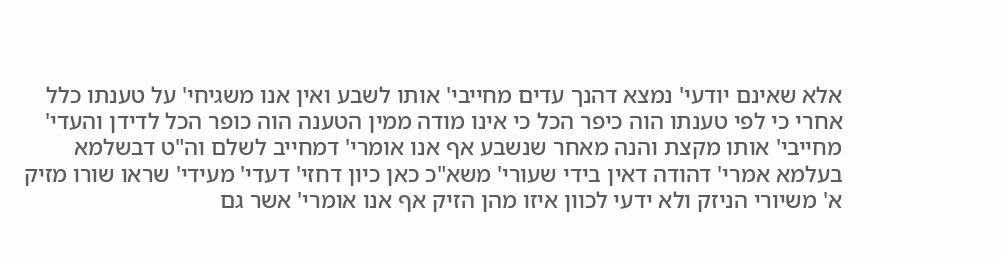אלא שאינם יודעי' נמצא דהנך עדים מחייבי' אותו לשבע ואין אנו משגיחי' על טענתו כלל אחרי כי לפי טענתו הוה כיפר הכל כי אינו מודה ממין הטענה הוה כופר הכל לדידן והעדי' מחייבי' אותו מקצת והנה מאחר שנשבע אף אנו אומרי' דמחייב לשלם וה"ט דבשלמא בעלמא אמרי' דהודה דאין בידי שעורי' משא"כ כאן כיון דחזי' דעדי' מעידי' שראו שורו מזיק א' משיורי הניזק ולא ידעי לכוון איזו מהן הזיק אף אנו אומרי' אשר גם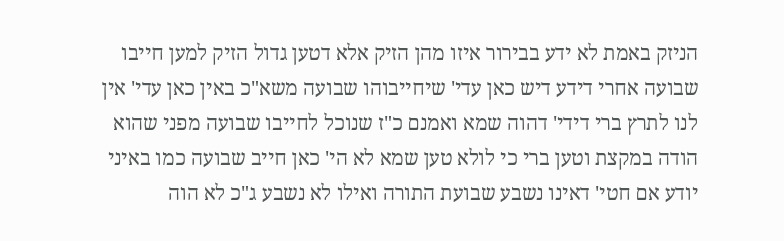הניזק באמת לא ידע בבירור איזו מהן הזיק אלא דטען גדול הזיק למען חייבו שבועה אחרי דידע דיש כאן עדי' שיחייבוהו שבועה משא"כ באין כאן עדי' אין לנו לתרץ ברי דידי' דהוה שמא ואמנם כ"ז שנוכל לחייבו שבועה מפני שהוא הודה במקצת וטען ברי כי לולא טען שמא לא הי' כאן חייב שבועה כמו באיני יודע אם חטי' דאינו נשבע שבועת התורה ואילו לא נשבע ג"כ לא הוה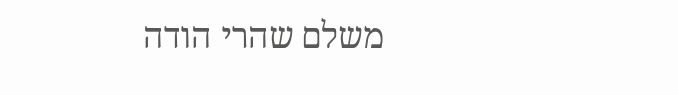משלם שהרי הודה